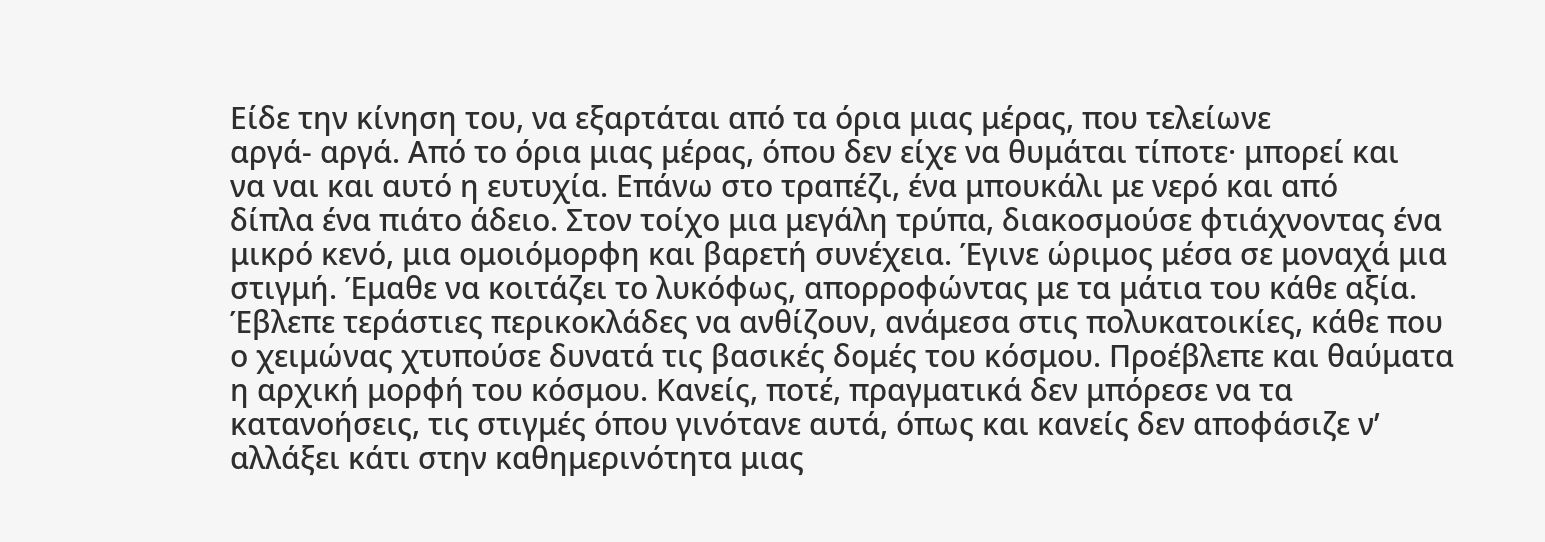Είδε την κίνηση του, να εξαρτάται από τα όρια μιας μέρας, που τελείωνε
αργά- αργά. Από το όρια μιας μέρας, όπου δεν είχε να θυμάται τίποτε· μπορεί και
να ναι και αυτό η ευτυχία. Επάνω στο τραπέζι, ένα μπουκάλι με νερό και από
δίπλα ένα πιάτο άδειο. Στον τοίχο μια μεγάλη τρύπα, διακοσμούσε φτιάχνοντας ένα
μικρό κενό, μια ομοιόμορφη και βαρετή συνέχεια. Έγινε ώριμος μέσα σε μοναχά μια
στιγμή. Έμαθε να κοιτάζει το λυκόφως, απορροφώντας με τα μάτια του κάθε αξία.
Έβλεπε τεράστιες περικοκλάδες να ανθίζουν, ανάμεσα στις πολυκατοικίες, κάθε που
ο χειμώνας χτυπούσε δυνατά τις βασικές δομές του κόσμου. Προέβλεπε και θαύματα
η αρχική μορφή του κόσμου. Κανείς, ποτέ, πραγματικά δεν μπόρεσε να τα
κατανοήσεις, τις στιγμές όπου γινότανε αυτά, όπως και κανείς δεν αποφάσιζε ν’
αλλάξει κάτι στην καθημερινότητα μιας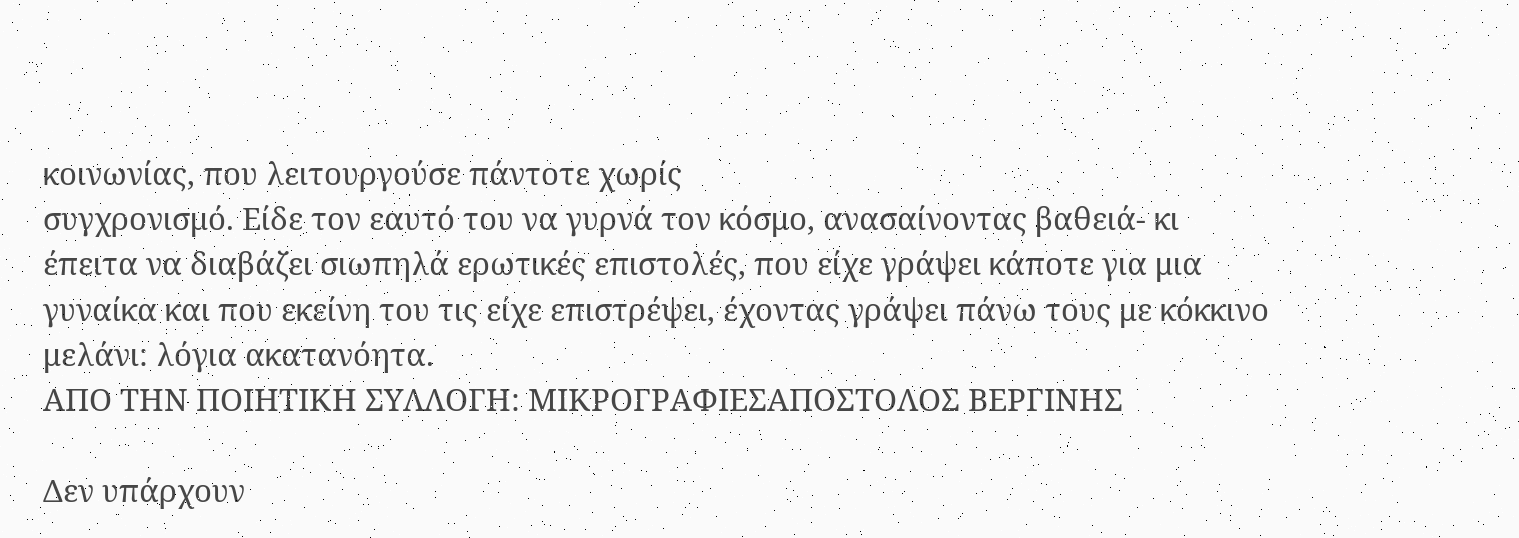κοινωνίας, που λειτουργούσε πάντοτε χωρίς
συγχρονισμό. Είδε τον εαυτό του να γυρνά τον κόσμο, ανασαίνοντας βαθειά- κι
έπειτα να διαβάζει σιωπηλά ερωτικές επιστολές, που είχε γράψει κάποτε για μια
γυναίκα και που εκείνη του τις είχε επιστρέψει, έχοντας γράψει πάνω τους με κόκκινο
μελάνι: λόγια ακατανόητα.
ΑΠΟ ΤΗΝ ΠΟΙΗΤΙΚΗ ΣΥΛΛΟΓΗ: ΜΙΚΡΟΓΡΑΦΙΕΣΑΠΟΣΤΟΛΟΣ ΒΕΡΓΙΝΗΣ

Δεν υπάρχουν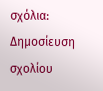σχόλια:
Δημοσίευση σχολίου